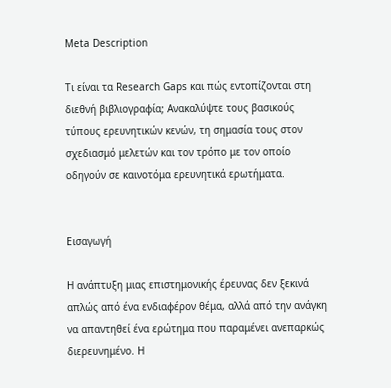Meta Description

Τι είναι τα Research Gaps και πώς εντοπίζονται στη διεθνή βιβλιογραφία; Ανακαλύψτε τους βασικούς τύπους ερευνητικών κενών, τη σημασία τους στον σχεδιασμό μελετών και τον τρόπο με τον οποίο οδηγούν σε καινοτόμα ερευνητικά ερωτήματα.


Εισαγωγή

Η ανάπτυξη μιας επιστημονικής έρευνας δεν ξεκινά απλώς από ένα ενδιαφέρον θέμα, αλλά από την ανάγκη να απαντηθεί ένα ερώτημα που παραμένει ανεπαρκώς διερευνημένο. Η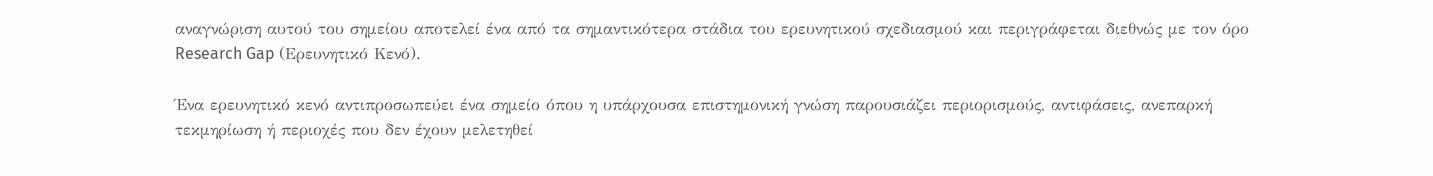αναγνώριση αυτού του σημείου αποτελεί ένα από τα σημαντικότερα στάδια του ερευνητικού σχεδιασμού και περιγράφεται διεθνώς με τον όρο Research Gap (Ερευνητικό Κενό).

Ένα ερευνητικό κενό αντιπροσωπεύει ένα σημείο όπου η υπάρχουσα επιστημονική γνώση παρουσιάζει περιορισμούς, αντιφάσεις, ανεπαρκή τεκμηρίωση ή περιοχές που δεν έχουν μελετηθεί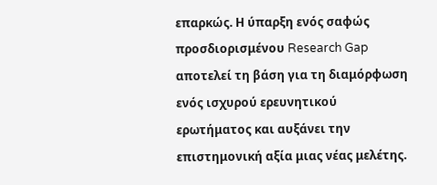επαρκώς. Η ύπαρξη ενός σαφώς προσδιορισμένου Research Gap αποτελεί τη βάση για τη διαμόρφωση ενός ισχυρού ερευνητικού ερωτήματος και αυξάνει την επιστημονική αξία μιας νέας μελέτης.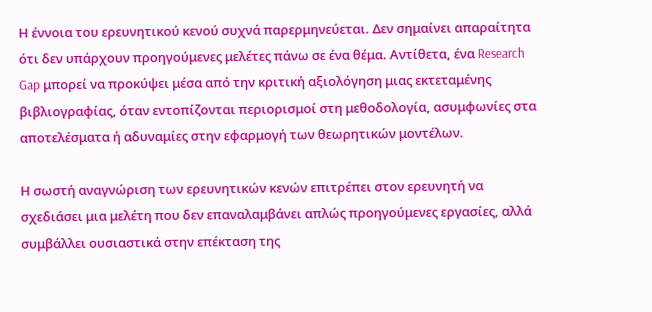Η έννοια του ερευνητικού κενού συχνά παρερμηνεύεται. Δεν σημαίνει απαραίτητα ότι δεν υπάρχουν προηγούμενες μελέτες πάνω σε ένα θέμα. Αντίθετα, ένα Research Gap μπορεί να προκύψει μέσα από την κριτική αξιολόγηση μιας εκτεταμένης βιβλιογραφίας, όταν εντοπίζονται περιορισμοί στη μεθοδολογία, ασυμφωνίες στα αποτελέσματα ή αδυναμίες στην εφαρμογή των θεωρητικών μοντέλων.

Η σωστή αναγνώριση των ερευνητικών κενών επιτρέπει στον ερευνητή να σχεδιάσει μια μελέτη που δεν επαναλαμβάνει απλώς προηγούμενες εργασίες, αλλά συμβάλλει ουσιαστικά στην επέκταση της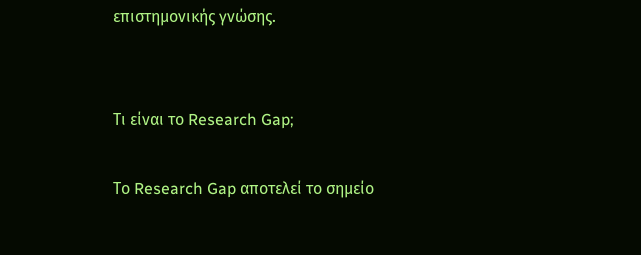επιστημονικής γνώσης.


Τι είναι το Research Gap;

Το Research Gap αποτελεί το σημείο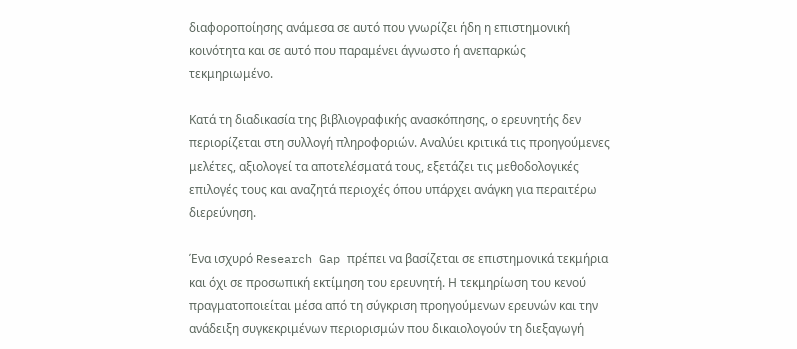διαφοροποίησης ανάμεσα σε αυτό που γνωρίζει ήδη η επιστημονική κοινότητα και σε αυτό που παραμένει άγνωστο ή ανεπαρκώς τεκμηριωμένο.

Κατά τη διαδικασία της βιβλιογραφικής ανασκόπησης, ο ερευνητής δεν περιορίζεται στη συλλογή πληροφοριών. Αναλύει κριτικά τις προηγούμενες μελέτες, αξιολογεί τα αποτελέσματά τους, εξετάζει τις μεθοδολογικές επιλογές τους και αναζητά περιοχές όπου υπάρχει ανάγκη για περαιτέρω διερεύνηση.

Ένα ισχυρό Research Gap πρέπει να βασίζεται σε επιστημονικά τεκμήρια και όχι σε προσωπική εκτίμηση του ερευνητή. Η τεκμηρίωση του κενού πραγματοποιείται μέσα από τη σύγκριση προηγούμενων ερευνών και την ανάδειξη συγκεκριμένων περιορισμών που δικαιολογούν τη διεξαγωγή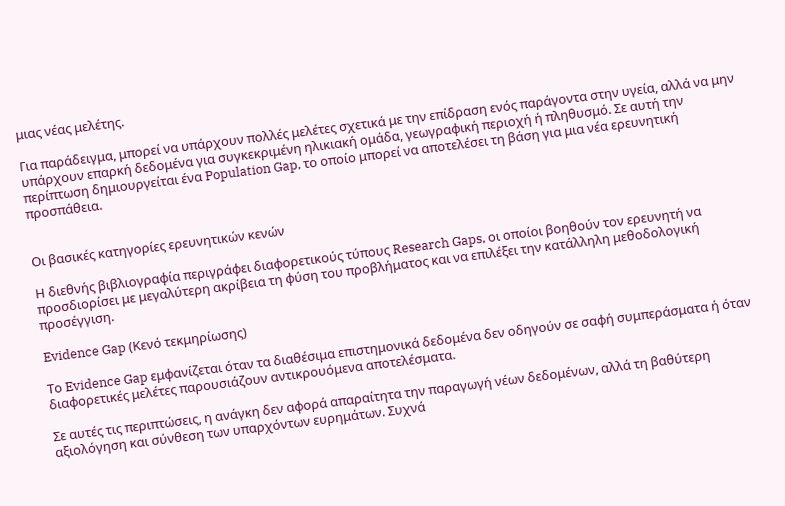μιας νέας μελέτης.

Για παράδειγμα, μπορεί να υπάρχουν πολλές μελέτες σχετικά με την επίδραση ενός παράγοντα στην υγεία, αλλά να μην υπάρχουν επαρκή δεδομένα για συγκεκριμένη ηλικιακή ομάδα, γεωγραφική περιοχή ή πληθυσμό. Σε αυτή την περίπτωση δημιουργείται ένα Population Gap, το οποίο μπορεί να αποτελέσει τη βάση για μια νέα ερευνητική προσπάθεια.


Οι βασικές κατηγορίες ερευνητικών κενών

Η διεθνής βιβλιογραφία περιγράφει διαφορετικούς τύπους Research Gaps, οι οποίοι βοηθούν τον ερευνητή να προσδιορίσει με μεγαλύτερη ακρίβεια τη φύση του προβλήματος και να επιλέξει την κατάλληλη μεθοδολογική προσέγγιση.

Evidence Gap (Κενό τεκμηρίωσης)

Το Evidence Gap εμφανίζεται όταν τα διαθέσιμα επιστημονικά δεδομένα δεν οδηγούν σε σαφή συμπεράσματα ή όταν διαφορετικές μελέτες παρουσιάζουν αντικρουόμενα αποτελέσματα.

Σε αυτές τις περιπτώσεις, η ανάγκη δεν αφορά απαραίτητα την παραγωγή νέων δεδομένων, αλλά τη βαθύτερη αξιολόγηση και σύνθεση των υπαρχόντων ευρημάτων. Συχνά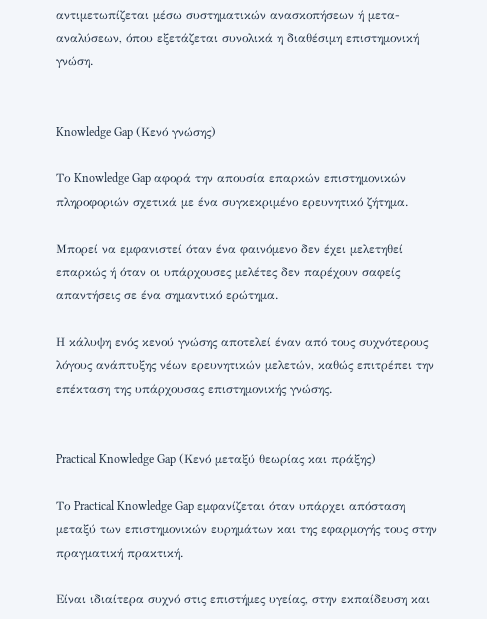αντιμετωπίζεται μέσω συστηματικών ανασκοπήσεων ή μετα-αναλύσεων, όπου εξετάζεται συνολικά η διαθέσιμη επιστημονική γνώση.


Knowledge Gap (Κενό γνώσης)

Το Knowledge Gap αφορά την απουσία επαρκών επιστημονικών πληροφοριών σχετικά με ένα συγκεκριμένο ερευνητικό ζήτημα.

Μπορεί να εμφανιστεί όταν ένα φαινόμενο δεν έχει μελετηθεί επαρκώς ή όταν οι υπάρχουσες μελέτες δεν παρέχουν σαφείς απαντήσεις σε ένα σημαντικό ερώτημα.

Η κάλυψη ενός κενού γνώσης αποτελεί έναν από τους συχνότερους λόγους ανάπτυξης νέων ερευνητικών μελετών, καθώς επιτρέπει την επέκταση της υπάρχουσας επιστημονικής γνώσης.


Practical Knowledge Gap (Κενό μεταξύ θεωρίας και πράξης)

Το Practical Knowledge Gap εμφανίζεται όταν υπάρχει απόσταση μεταξύ των επιστημονικών ευρημάτων και της εφαρμογής τους στην πραγματική πρακτική.

Είναι ιδιαίτερα συχνό στις επιστήμες υγείας, στην εκπαίδευση και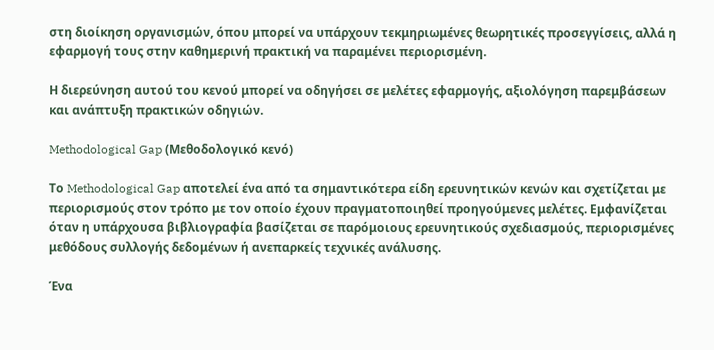στη διοίκηση οργανισμών, όπου μπορεί να υπάρχουν τεκμηριωμένες θεωρητικές προσεγγίσεις, αλλά η εφαρμογή τους στην καθημερινή πρακτική να παραμένει περιορισμένη.

Η διερεύνηση αυτού του κενού μπορεί να οδηγήσει σε μελέτες εφαρμογής, αξιολόγηση παρεμβάσεων και ανάπτυξη πρακτικών οδηγιών.

Methodological Gap (Μεθοδολογικό κενό)

Το Methodological Gap αποτελεί ένα από τα σημαντικότερα είδη ερευνητικών κενών και σχετίζεται με περιορισμούς στον τρόπο με τον οποίο έχουν πραγματοποιηθεί προηγούμενες μελέτες. Εμφανίζεται όταν η υπάρχουσα βιβλιογραφία βασίζεται σε παρόμοιους ερευνητικούς σχεδιασμούς, περιορισμένες μεθόδους συλλογής δεδομένων ή ανεπαρκείς τεχνικές ανάλυσης.

Ένα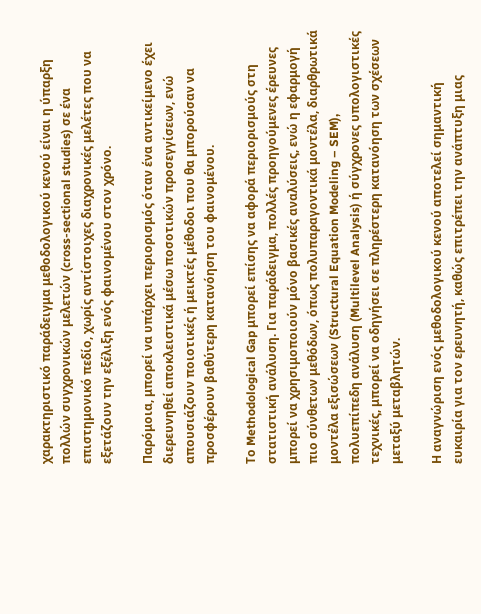χαρακτηριστικό παράδειγμα μεθοδολογικού κενού είναι η ύπαρξη πολλών συγχρονικών μελετών (cross-sectional studies) σε ένα επιστημονικό πεδίο, χωρίς αντίστοιχες διαχρονικές μελέτες που να εξετάζουν την εξέλιξη ενός φαινομένου στον χρόνο.

Παρόμοια, μπορεί να υπάρχει περιορισμός όταν ένα αντικείμενο έχει διερευνηθεί αποκλειστικά μέσω ποσοτικών προσεγγίσεων, ενώ απουσιάζουν ποιοτικές ή μεικτές μέθοδοι που θα μπορούσαν να προσφέρουν βαθύτερη κατανόηση του φαινομένου.

Το Methodological Gap μπορεί επίσης να αφορά περιορισμούς στη στατιστική ανάλυση. Για παράδειγμα, πολλές προηγούμενες έρευνες μπορεί να χρησιμοποιούν μόνο βασικές αναλύσεις, ενώ η εφαρμογή πιο σύνθετων μεθόδων, όπως πολυπαραγοντικά μοντέλα, διαρθρωτικά μοντέλα εξισώσεων (Structural Equation Modeling – SEM), πολυεπίπεδη ανάλυση (Multilevel Analysis) ή σύγχρονες υπολογιστικές τεχνικές, μπορεί να οδηγήσει σε πληρέστερη κατανόηση των σχέσεων μεταξύ μεταβλητών.

Η αναγνώριση ενός μεθοδολογικού κενού αποτελεί σημαντική ευκαιρία για τον ερευνητή, καθώς επιτρέπει την ανάπτυξη μιας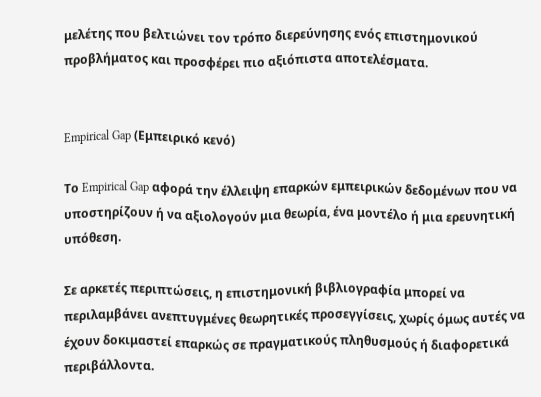μελέτης που βελτιώνει τον τρόπο διερεύνησης ενός επιστημονικού προβλήματος και προσφέρει πιο αξιόπιστα αποτελέσματα.


Empirical Gap (Εμπειρικό κενό)

Το Empirical Gap αφορά την έλλειψη επαρκών εμπειρικών δεδομένων που να υποστηρίζουν ή να αξιολογούν μια θεωρία, ένα μοντέλο ή μια ερευνητική υπόθεση.

Σε αρκετές περιπτώσεις, η επιστημονική βιβλιογραφία μπορεί να περιλαμβάνει ανεπτυγμένες θεωρητικές προσεγγίσεις, χωρίς όμως αυτές να έχουν δοκιμαστεί επαρκώς σε πραγματικούς πληθυσμούς ή διαφορετικά περιβάλλοντα.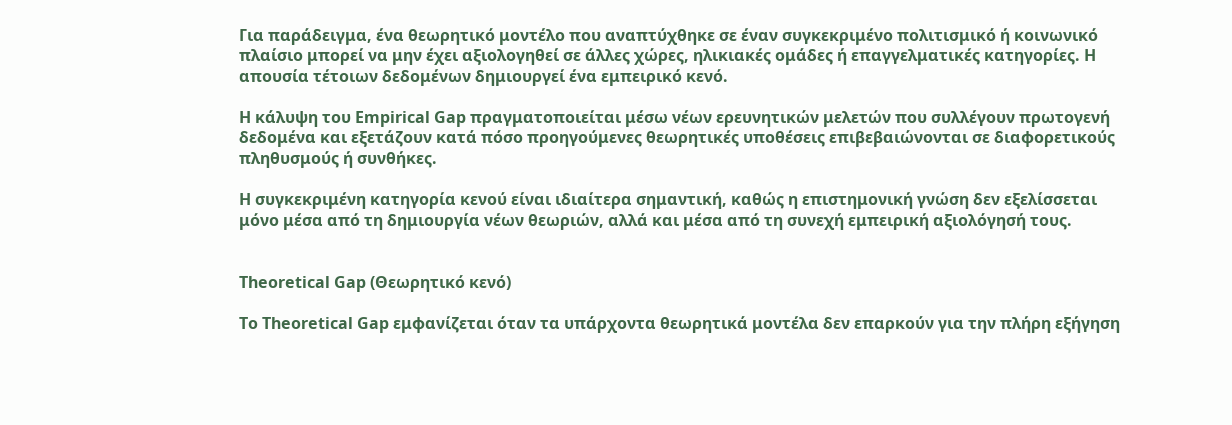Για παράδειγμα, ένα θεωρητικό μοντέλο που αναπτύχθηκε σε έναν συγκεκριμένο πολιτισμικό ή κοινωνικό πλαίσιο μπορεί να μην έχει αξιολογηθεί σε άλλες χώρες, ηλικιακές ομάδες ή επαγγελματικές κατηγορίες. Η απουσία τέτοιων δεδομένων δημιουργεί ένα εμπειρικό κενό.

Η κάλυψη του Empirical Gap πραγματοποιείται μέσω νέων ερευνητικών μελετών που συλλέγουν πρωτογενή δεδομένα και εξετάζουν κατά πόσο προηγούμενες θεωρητικές υποθέσεις επιβεβαιώνονται σε διαφορετικούς πληθυσμούς ή συνθήκες.

Η συγκεκριμένη κατηγορία κενού είναι ιδιαίτερα σημαντική, καθώς η επιστημονική γνώση δεν εξελίσσεται μόνο μέσα από τη δημιουργία νέων θεωριών, αλλά και μέσα από τη συνεχή εμπειρική αξιολόγησή τους.


Theoretical Gap (Θεωρητικό κενό)

Το Theoretical Gap εμφανίζεται όταν τα υπάρχοντα θεωρητικά μοντέλα δεν επαρκούν για την πλήρη εξήγηση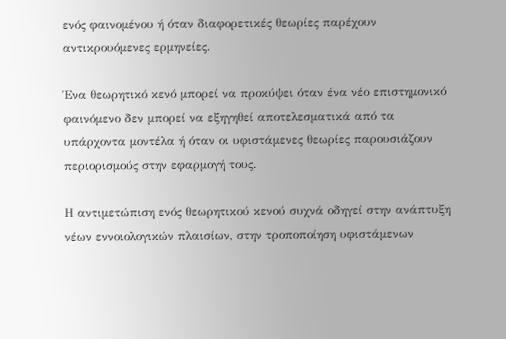ενός φαινομένου ή όταν διαφορετικές θεωρίες παρέχουν αντικρουόμενες ερμηνείες.

Ένα θεωρητικό κενό μπορεί να προκύψει όταν ένα νέο επιστημονικό φαινόμενο δεν μπορεί να εξηγηθεί αποτελεσματικά από τα υπάρχοντα μοντέλα ή όταν οι υφιστάμενες θεωρίες παρουσιάζουν περιορισμούς στην εφαρμογή τους.

Η αντιμετώπιση ενός θεωρητικού κενού συχνά οδηγεί στην ανάπτυξη νέων εννοιολογικών πλαισίων, στην τροποποίηση υφιστάμενων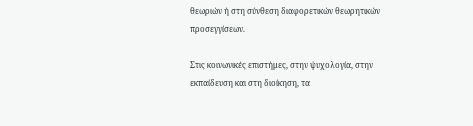θεωριών ή στη σύνθεση διαφορετικών θεωρητικών προσεγγίσεων.

Στις κοινωνικές επιστήμες, στην ψυχολογία, στην εκπαίδευση και στη διοίκηση, τα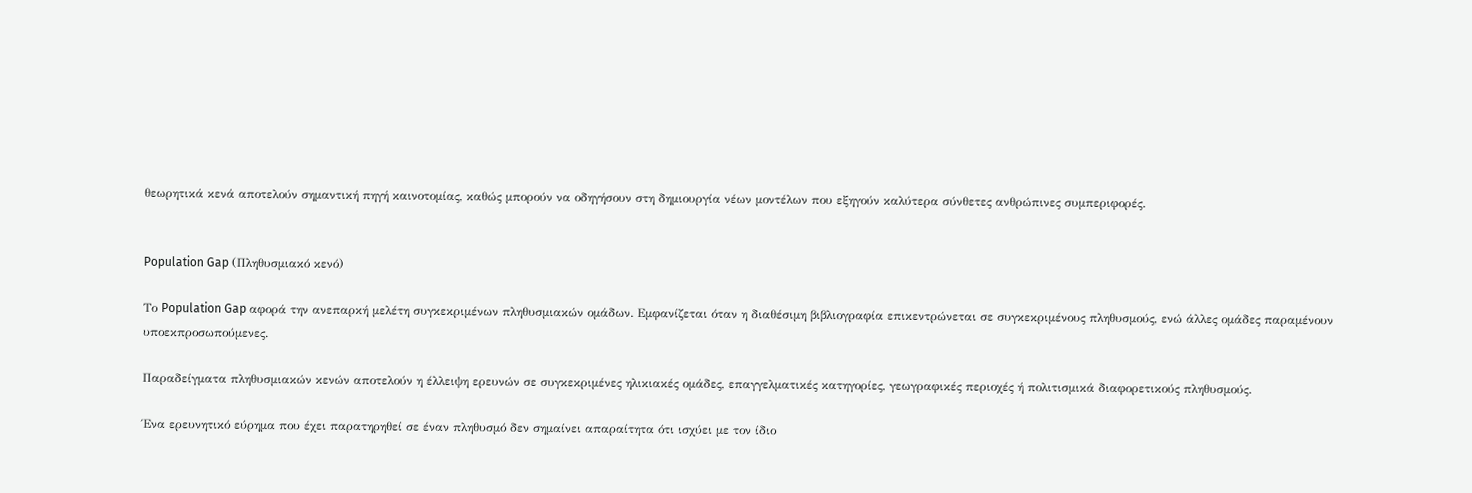θεωρητικά κενά αποτελούν σημαντική πηγή καινοτομίας, καθώς μπορούν να οδηγήσουν στη δημιουργία νέων μοντέλων που εξηγούν καλύτερα σύνθετες ανθρώπινες συμπεριφορές.


Population Gap (Πληθυσμιακό κενό)

Το Population Gap αφορά την ανεπαρκή μελέτη συγκεκριμένων πληθυσμιακών ομάδων. Εμφανίζεται όταν η διαθέσιμη βιβλιογραφία επικεντρώνεται σε συγκεκριμένους πληθυσμούς, ενώ άλλες ομάδες παραμένουν υποεκπροσωπούμενες.

Παραδείγματα πληθυσμιακών κενών αποτελούν η έλλειψη ερευνών σε συγκεκριμένες ηλικιακές ομάδες, επαγγελματικές κατηγορίες, γεωγραφικές περιοχές ή πολιτισμικά διαφορετικούς πληθυσμούς.

Ένα ερευνητικό εύρημα που έχει παρατηρηθεί σε έναν πληθυσμό δεν σημαίνει απαραίτητα ότι ισχύει με τον ίδιο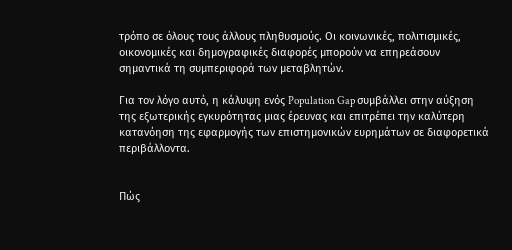τρόπο σε όλους τους άλλους πληθυσμούς. Οι κοινωνικές, πολιτισμικές, οικονομικές και δημογραφικές διαφορές μπορούν να επηρεάσουν σημαντικά τη συμπεριφορά των μεταβλητών.

Για τον λόγο αυτό, η κάλυψη ενός Population Gap συμβάλλει στην αύξηση της εξωτερικής εγκυρότητας μιας έρευνας και επιτρέπει την καλύτερη κατανόηση της εφαρμογής των επιστημονικών ευρημάτων σε διαφορετικά περιβάλλοντα.


Πώς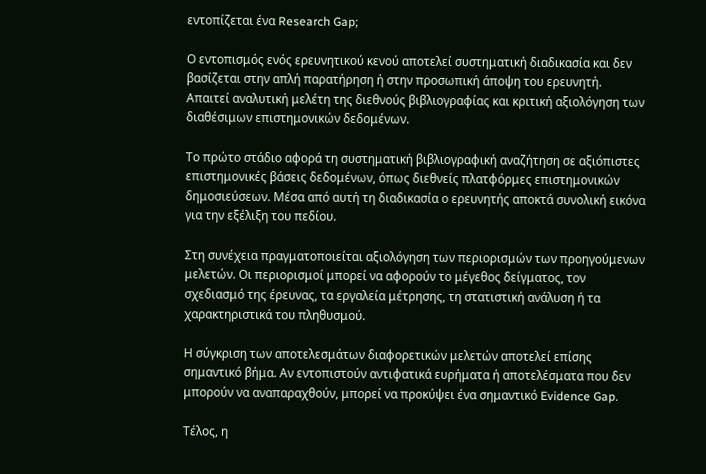εντοπίζεται ένα Research Gap;

Ο εντοπισμός ενός ερευνητικού κενού αποτελεί συστηματική διαδικασία και δεν βασίζεται στην απλή παρατήρηση ή στην προσωπική άποψη του ερευνητή. Απαιτεί αναλυτική μελέτη της διεθνούς βιβλιογραφίας και κριτική αξιολόγηση των διαθέσιμων επιστημονικών δεδομένων.

Το πρώτο στάδιο αφορά τη συστηματική βιβλιογραφική αναζήτηση σε αξιόπιστες επιστημονικές βάσεις δεδομένων, όπως διεθνείς πλατφόρμες επιστημονικών δημοσιεύσεων. Μέσα από αυτή τη διαδικασία ο ερευνητής αποκτά συνολική εικόνα για την εξέλιξη του πεδίου.

Στη συνέχεια πραγματοποιείται αξιολόγηση των περιορισμών των προηγούμενων μελετών. Οι περιορισμοί μπορεί να αφορούν το μέγεθος δείγματος, τον σχεδιασμό της έρευνας, τα εργαλεία μέτρησης, τη στατιστική ανάλυση ή τα χαρακτηριστικά του πληθυσμού.

Η σύγκριση των αποτελεσμάτων διαφορετικών μελετών αποτελεί επίσης σημαντικό βήμα. Αν εντοπιστούν αντιφατικά ευρήματα ή αποτελέσματα που δεν μπορούν να αναπαραχθούν, μπορεί να προκύψει ένα σημαντικό Evidence Gap.

Τέλος, η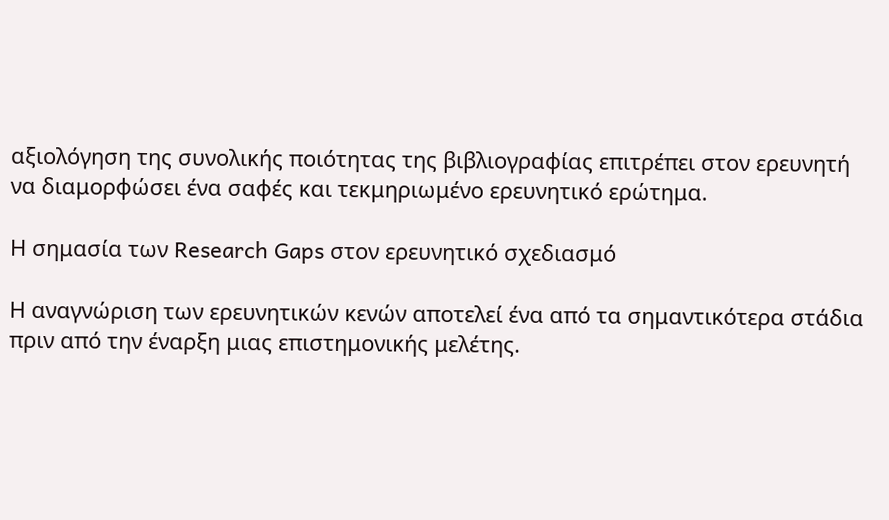αξιολόγηση της συνολικής ποιότητας της βιβλιογραφίας επιτρέπει στον ερευνητή να διαμορφώσει ένα σαφές και τεκμηριωμένο ερευνητικό ερώτημα.

Η σημασία των Research Gaps στον ερευνητικό σχεδιασμό

Η αναγνώριση των ερευνητικών κενών αποτελεί ένα από τα σημαντικότερα στάδια πριν από την έναρξη μιας επιστημονικής μελέτης.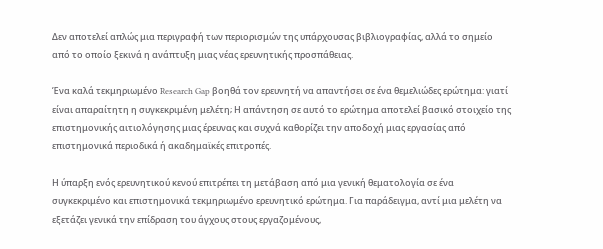Δεν αποτελεί απλώς μια περιγραφή των περιορισμών της υπάρχουσας βιβλιογραφίας, αλλά το σημείο από το οποίο ξεκινά η ανάπτυξη μιας νέας ερευνητικής προσπάθειας.

Ένα καλά τεκμηριωμένο Research Gap βοηθά τον ερευνητή να απαντήσει σε ένα θεμελιώδες ερώτημα: γιατί είναι απαραίτητη η συγκεκριμένη μελέτη; Η απάντηση σε αυτό το ερώτημα αποτελεί βασικό στοιχείο της επιστημονικής αιτιολόγησης μιας έρευνας και συχνά καθορίζει την αποδοχή μιας εργασίας από επιστημονικά περιοδικά ή ακαδημαϊκές επιτροπές.

Η ύπαρξη ενός ερευνητικού κενού επιτρέπει τη μετάβαση από μια γενική θεματολογία σε ένα συγκεκριμένο και επιστημονικά τεκμηριωμένο ερευνητικό ερώτημα. Για παράδειγμα, αντί μια μελέτη να εξετάζει γενικά την επίδραση του άγχους στους εργαζομένους,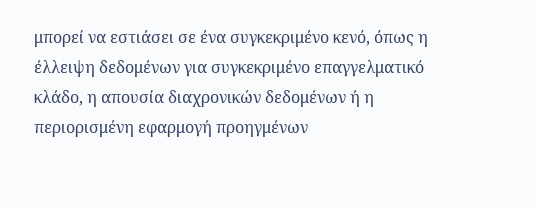μπορεί να εστιάσει σε ένα συγκεκριμένο κενό, όπως η έλλειψη δεδομένων για συγκεκριμένο επαγγελματικό κλάδο, η απουσία διαχρονικών δεδομένων ή η περιορισμένη εφαρμογή προηγμένων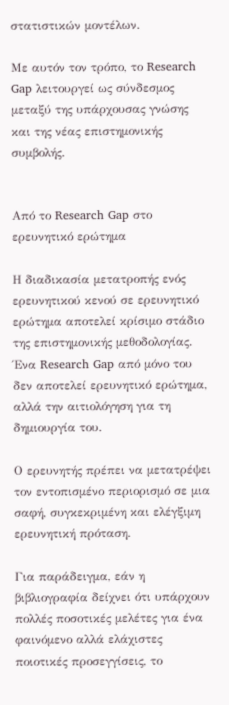στατιστικών μοντέλων.

Με αυτόν τον τρόπο, το Research Gap λειτουργεί ως σύνδεσμος μεταξύ της υπάρχουσας γνώσης και της νέας επιστημονικής συμβολής.


Από το Research Gap στο ερευνητικό ερώτημα

Η διαδικασία μετατροπής ενός ερευνητικού κενού σε ερευνητικό ερώτημα αποτελεί κρίσιμο στάδιο της επιστημονικής μεθοδολογίας. Ένα Research Gap από μόνο του δεν αποτελεί ερευνητικό ερώτημα, αλλά την αιτιολόγηση για τη δημιουργία του.

Ο ερευνητής πρέπει να μετατρέψει τον εντοπισμένο περιορισμό σε μια σαφή, συγκεκριμένη και ελέγξιμη ερευνητική πρόταση.

Για παράδειγμα, εάν η βιβλιογραφία δείχνει ότι υπάρχουν πολλές ποσοτικές μελέτες για ένα φαινόμενο αλλά ελάχιστες ποιοτικές προσεγγίσεις, το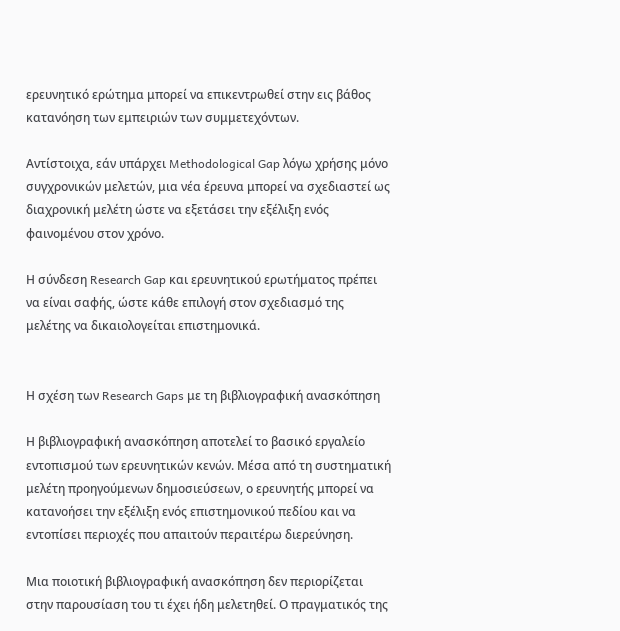ερευνητικό ερώτημα μπορεί να επικεντρωθεί στην εις βάθος κατανόηση των εμπειριών των συμμετεχόντων.

Αντίστοιχα, εάν υπάρχει Methodological Gap λόγω χρήσης μόνο συγχρονικών μελετών, μια νέα έρευνα μπορεί να σχεδιαστεί ως διαχρονική μελέτη ώστε να εξετάσει την εξέλιξη ενός φαινομένου στον χρόνο.

Η σύνδεση Research Gap και ερευνητικού ερωτήματος πρέπει να είναι σαφής, ώστε κάθε επιλογή στον σχεδιασμό της μελέτης να δικαιολογείται επιστημονικά.


Η σχέση των Research Gaps με τη βιβλιογραφική ανασκόπηση

Η βιβλιογραφική ανασκόπηση αποτελεί το βασικό εργαλείο εντοπισμού των ερευνητικών κενών. Μέσα από τη συστηματική μελέτη προηγούμενων δημοσιεύσεων, ο ερευνητής μπορεί να κατανοήσει την εξέλιξη ενός επιστημονικού πεδίου και να εντοπίσει περιοχές που απαιτούν περαιτέρω διερεύνηση.

Μια ποιοτική βιβλιογραφική ανασκόπηση δεν περιορίζεται στην παρουσίαση του τι έχει ήδη μελετηθεί. Ο πραγματικός της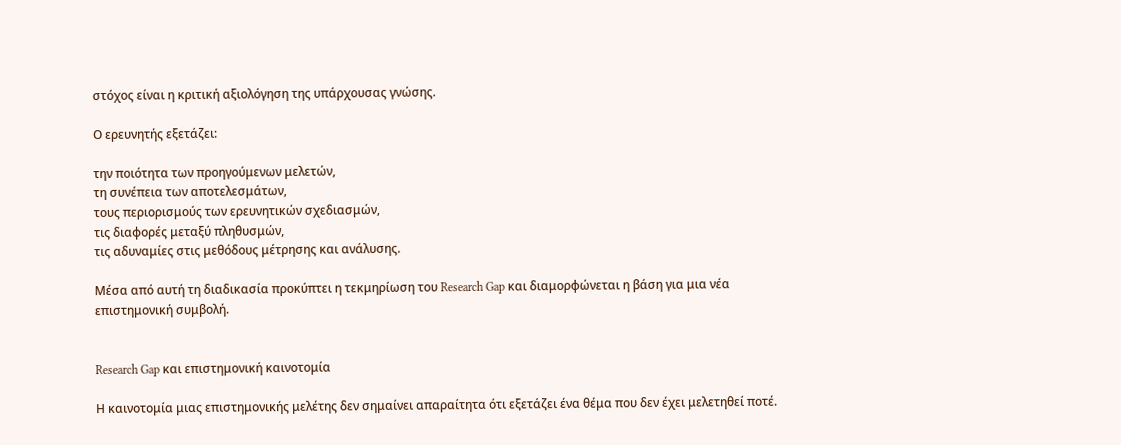στόχος είναι η κριτική αξιολόγηση της υπάρχουσας γνώσης.

Ο ερευνητής εξετάζει:

την ποιότητα των προηγούμενων μελετών,
τη συνέπεια των αποτελεσμάτων,
τους περιορισμούς των ερευνητικών σχεδιασμών,
τις διαφορές μεταξύ πληθυσμών,
τις αδυναμίες στις μεθόδους μέτρησης και ανάλυσης.

Μέσα από αυτή τη διαδικασία προκύπτει η τεκμηρίωση του Research Gap και διαμορφώνεται η βάση για μια νέα επιστημονική συμβολή.


Research Gap και επιστημονική καινοτομία

Η καινοτομία μιας επιστημονικής μελέτης δεν σημαίνει απαραίτητα ότι εξετάζει ένα θέμα που δεν έχει μελετηθεί ποτέ.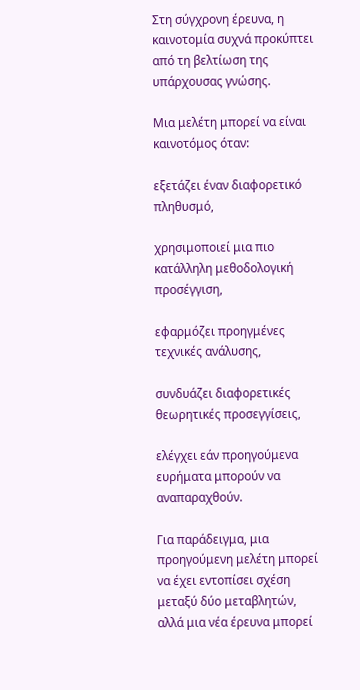Στη σύγχρονη έρευνα, η καινοτομία συχνά προκύπτει από τη βελτίωση της υπάρχουσας γνώσης.

Μια μελέτη μπορεί να είναι καινοτόμος όταν:

εξετάζει έναν διαφορετικό πληθυσμό,

χρησιμοποιεί μια πιο κατάλληλη μεθοδολογική προσέγγιση,

εφαρμόζει προηγμένες τεχνικές ανάλυσης,

συνδυάζει διαφορετικές θεωρητικές προσεγγίσεις,

ελέγχει εάν προηγούμενα ευρήματα μπορούν να αναπαραχθούν.

Για παράδειγμα, μια προηγούμενη μελέτη μπορεί να έχει εντοπίσει σχέση μεταξύ δύο μεταβλητών, αλλά μια νέα έρευνα μπορεί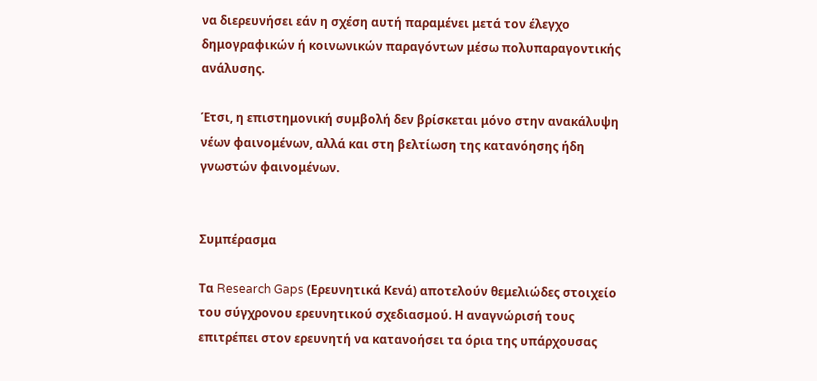να διερευνήσει εάν η σχέση αυτή παραμένει μετά τον έλεγχο δημογραφικών ή κοινωνικών παραγόντων μέσω πολυπαραγοντικής ανάλυσης.

Έτσι, η επιστημονική συμβολή δεν βρίσκεται μόνο στην ανακάλυψη νέων φαινομένων, αλλά και στη βελτίωση της κατανόησης ήδη γνωστών φαινομένων.


Συμπέρασμα

Τα Research Gaps (Ερευνητικά Κενά) αποτελούν θεμελιώδες στοιχείο του σύγχρονου ερευνητικού σχεδιασμού. Η αναγνώρισή τους επιτρέπει στον ερευνητή να κατανοήσει τα όρια της υπάρχουσας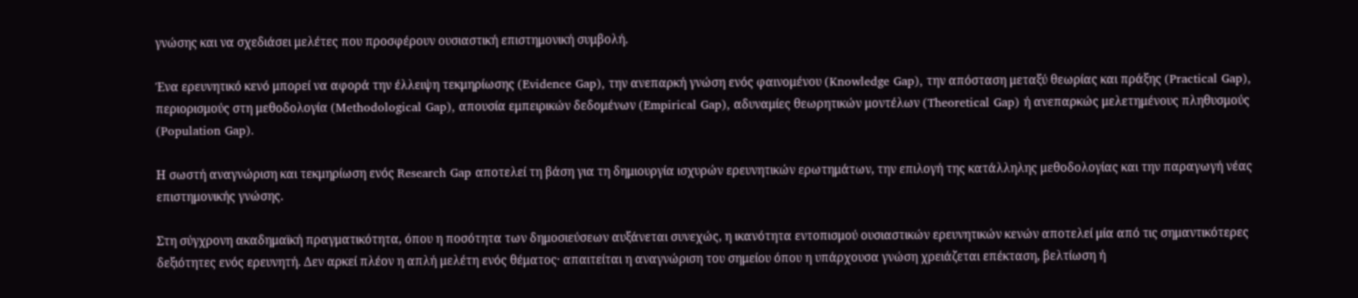γνώσης και να σχεδιάσει μελέτες που προσφέρουν ουσιαστική επιστημονική συμβολή.

Ένα ερευνητικό κενό μπορεί να αφορά την έλλειψη τεκμηρίωσης (Evidence Gap), την ανεπαρκή γνώση ενός φαινομένου (Knowledge Gap), την απόσταση μεταξύ θεωρίας και πράξης (Practical Gap), περιορισμούς στη μεθοδολογία (Methodological Gap), απουσία εμπειρικών δεδομένων (Empirical Gap), αδυναμίες θεωρητικών μοντέλων (Theoretical Gap) ή ανεπαρκώς μελετημένους πληθυσμούς (Population Gap).

Η σωστή αναγνώριση και τεκμηρίωση ενός Research Gap αποτελεί τη βάση για τη δημιουργία ισχυρών ερευνητικών ερωτημάτων, την επιλογή της κατάλληλης μεθοδολογίας και την παραγωγή νέας επιστημονικής γνώσης.

Στη σύγχρονη ακαδημαϊκή πραγματικότητα, όπου η ποσότητα των δημοσιεύσεων αυξάνεται συνεχώς, η ικανότητα εντοπισμού ουσιαστικών ερευνητικών κενών αποτελεί μία από τις σημαντικότερες δεξιότητες ενός ερευνητή. Δεν αρκεί πλέον η απλή μελέτη ενός θέματος· απαιτείται η αναγνώριση του σημείου όπου η υπάρχουσα γνώση χρειάζεται επέκταση, βελτίωση ή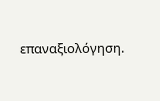επαναξιολόγηση.